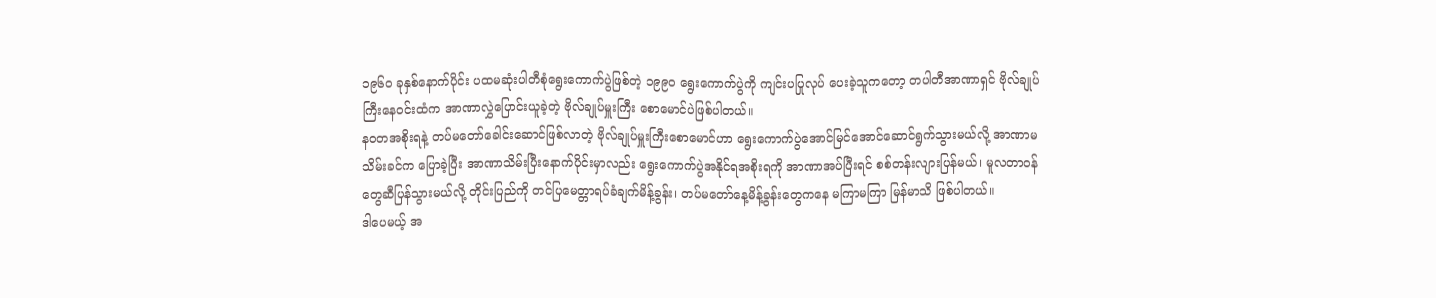၁၉၆၀ ခုနှစ်နောက်ပိုင်း ပထမဆုံးပါတီစုံရွေးကောက်ပွဲဖြစ်တဲ့ ၁၉၉၀ ရွေးကောက်ပွဲကို ကျင်းပပြုလုပ် ပေးခဲ့သူကတော့ တပါတီအာဏာရှင် ဗိုလ်ချုပ်ကြီးနေဝင်းထံက အာဏာလွှဲပြောင်းယူခဲ့တဲ့ ဗိုလ်ချုပ်မှူးကြီး စောမောင်ပဲဖြစ်ပါတယ်။
နဝတအစိုးရနဲ့ တပ်မတော်ခေါင်းဆောင်ဖြစ်လာတဲ့ ဗိုလ်ချုပ်မှူးကြီးစောမောင်ဟာ ရွေးကောက်ပွဲအောင်မြင်အောင်ဆောင်ရွက်သွားမယ်လို့ အာဏာမသိမ်းခင်က ပြောခဲ့ပြီး အာဏာသိမ်းပြီးနောက်ပိုင်းမှာလည်း ရွေးကောက်ပွဲအနိုင်ရအစိုးရကို အာဏာအပ်ပြီးရင် စစ်တန်းလျားပြန်မယ်၊ မူလတာဝန်တွေဆီပြန်သွားမယ်လို့ တိုင်းပြည်ကို တင်ပြမေတ္တာရပ်ခံချက်မိန့်ခွန်း၊ တပ်မတော်နေ့မိန့်ခွန်းတွေကနေ မကြာမကြာ မြန်မာသိ ဖြစ်ပါတယ်။
ဒါပေမယ့် အ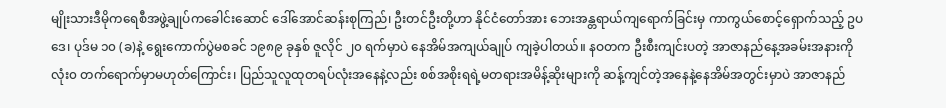မျိုးသားဒီမိုကရေစီအဖွဲ့ချုပ်ကခေါင်းဆောင် ဒေါ်အောင်ဆန်းစုကြည်၊ ဦးတင်ဦးတို့ဟာ နိုင်ငံတော်အား ဘေးအန္တရာယ်ကျရောက်ခြင်းမှ ကာကွယ်စောင့်ရှောက်သည့် ဥပဒေ၊ ပုဒ်မ ၁၀ (ခ)နဲ့ ရွေးကောက်ပွဲမစခင် ၁၉၈၉ ခုနှစ် ဇူလိုင် ၂၀ ရက်မှာပဲ နေအိမ်အကျယ်ချုပ် ကျခဲ့ပါတယ်။ နဝတက ဦးစီးကျင်းပတဲ့ အာဇာနည်နေ့အခမ်းအနားကို လုံး၀ တက်ရောက်မှာမဟုတ်ကြောင်း၊ ပြည်သူလူထုတရပ်လုံးအနေနဲ့လည်း စစ်အစိုးရရဲ့မတရားအမိန့်ဆိုးများကို ဆန့်ကျင်တဲ့အနေနဲ့နေအိမ်အတွင်းမှာပဲ အာဇာနည်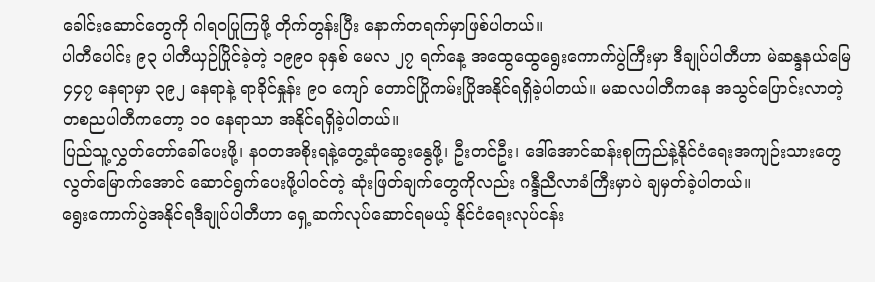ခေါင်းဆောင်တွေကို ဂါရ၀ပြုကြဖို့ တိုက်တွန်းပြီး နောက်တရက်မှာဖြစ်ပါတယ်။
ပါတီပေါင်း ၉၃ ပါတီယှဉ်ပြိုင်ခဲ့တဲ့ ၁၉၉၀ ခုနှစ် မေလ ၂၇ ရက်နေ့ အထွေထွေရွေးကောက်ပွဲကြီးမှာ ဒီချုပ်ပါတီဟာ မဲဆန္ဒနယ်မြေ ၄၄၇ နေရာမှာ ၃၉၂ နေရာနဲ့ ရာခိုင်နှုန်း ၉၀ ကျော် တောင်ပြိုကမ်းပြိုအနိုင်ရရှိခဲ့ပါတယ်။ မဆလပါတီကနေ အသွင်ပြောင်းလာတဲ့ တစညပါတီကတော့ ၁၀ နေရာသာ အနိုင်ရရှိခဲ့ပါတယ်။
ပြည်သူ့လွှတ်တော်ခေါ်ပေးဖို့၊ နဝတအစိုးရနဲ့တွေ့ဆုံဆွေးနွေဖို့၊ ဦးတင်ဦး၊ ဒေါ်အောင်ဆန်းစုကြည်နဲ့နိုင်ငံရေးအကျဉ်းသားတွေ လွတ်မြောက်အောင် ဆောင်ရွက်ပေးဖို့ပါဝင်တဲ့ ဆုံးဖြတ်ချက်တွေကိုလည်း ဂန္ဒီညီလာခံကြီးမှာပဲ ချမှတ်ခဲ့ပါတယ်။
ရွေးကောက်ပွဲအနိုင်ရဒီချုပ်ပါတီဟာ ရှေ့ဆက်လုပ်ဆောင်ရမယ့် နိုင်ငံရေးလုပ်ငန်း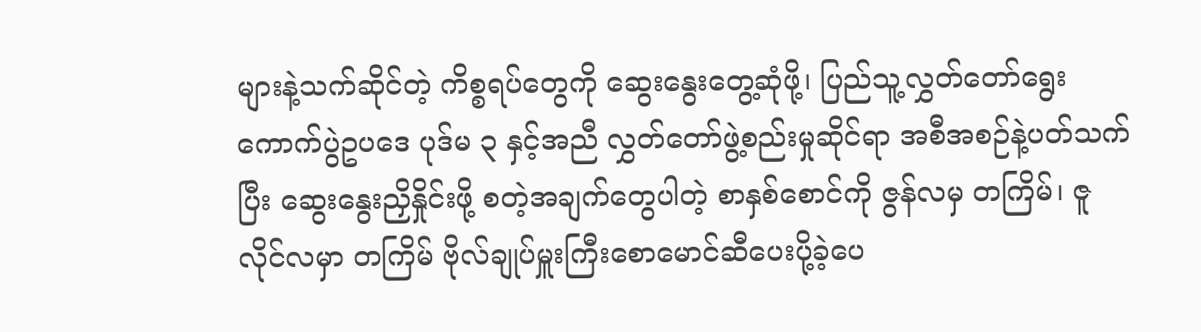များနဲ့သက်ဆိုင်တဲ့ ကိစ္စရပ်တွေကို ဆွေးနွေးတွေ့ဆုံဖို့၊ ပြည်သူ့လွှတ်တော်ရွေးကောက်ပွဲဥပဒေ ပုဒ်မ ၃ နှင့်အညီ လွှတ်တော်ဖွဲ့စည်းမှုဆိုင်ရာ အစီအစဉ်နဲ့ပတ်သက်ပြီး ဆွေးနွေးညှိနှိုင်းဖို့ စတဲ့အချက်တွေပါတဲ့ စာနှစ်စောင်ကို ဇွန်လမှ တကြိမ်၊ ဇူလိုင်လမှာ တကြိမ် ဗိုလ်ချုပ်မှူးကြီးစောမောင်ဆီပေးပို့ခဲ့ပေ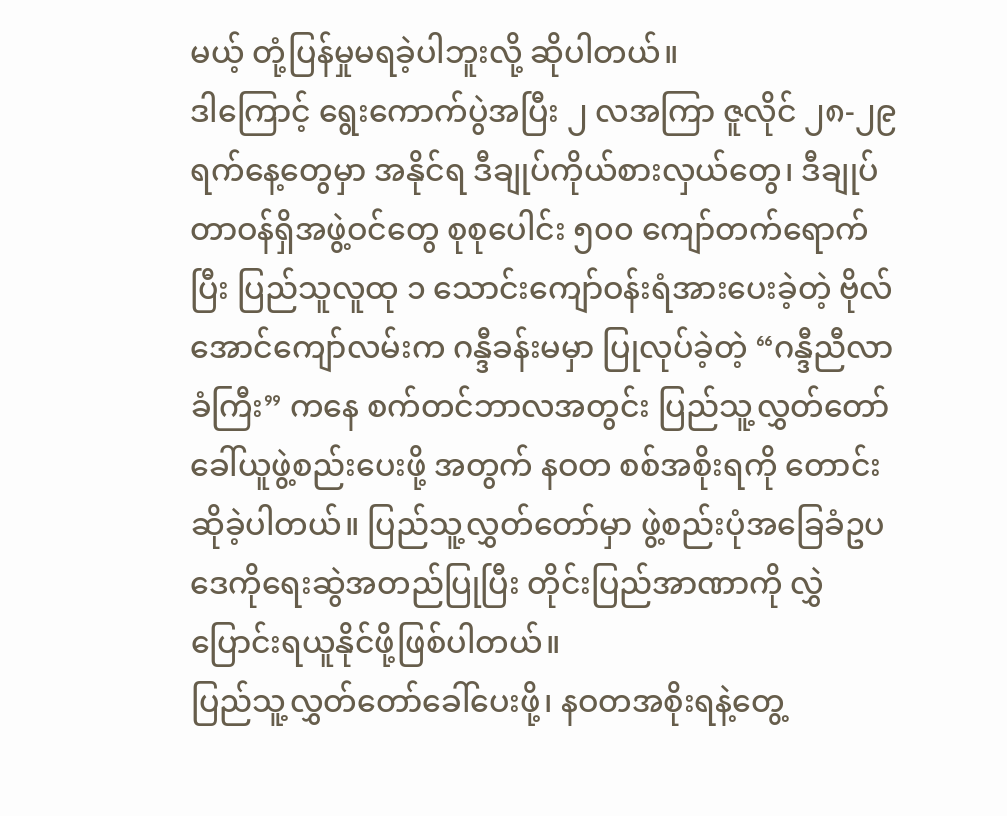မယ့် တုံ့ပြန်မှုမရခဲ့ပါဘူးလို့ ဆိုပါတယ်။
ဒါကြောင့် ရွေးကောက်ပွဲအပြီး ၂ လအကြာ ဇူလိုင် ၂၈-၂၉ ရက်နေ့တွေမှာ အနိုင်ရ ဒီချုပ်ကိုယ်စားလှယ်တွေ၊ ဒီချုပ်တာဝန်ရှိအဖွဲ့ဝင်တွေ စုစုပေါင်း ၅၀၀ ကျော်တက်ရောက်ပြီး ပြည်သူလူထု ၁ သောင်းကျော်ဝန်းရံအားပေးခဲ့တဲ့ ဗိုလ်အောင်ကျော်လမ်းက ဂန္ဒီခန်းမမှာ ပြုလုပ်ခဲ့တဲ့ “ဂန္ဒီညီလာခံကြီး” ကနေ စက်တင်ဘာလအတွင်း ပြည်သူ့လွှတ်တော်ခေါ်ယူဖွဲ့စည်းပေးဖို့ အတွက် နဝတ စစ်အစိုးရကို တောင်းဆိုခဲ့ပါတယ်။ ပြည်သူ့လွှတ်တော်မှာ ဖွဲ့စည်းပုံအခြေခံဥပဒေကိုရေးဆွဲအတည်ပြုပြီး တိုင်းပြည်အာဏာကို လွှဲပြောင်းရယူနိုင်ဖို့ဖြစ်ပါတယ်။
ပြည်သူ့လွှတ်တော်ခေါ်ပေးဖို့၊ နဝတအစိုးရနဲ့တွေ့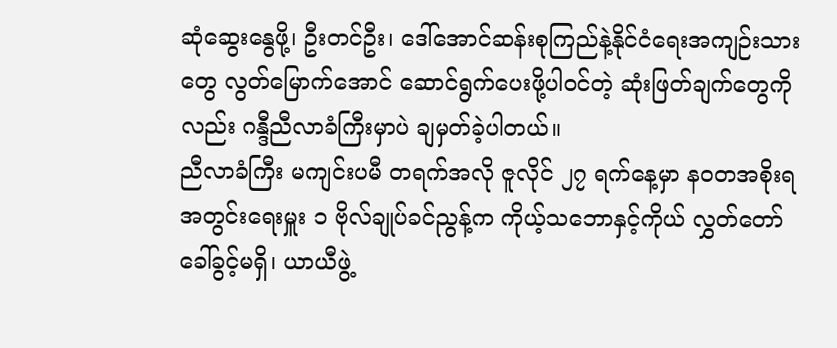ဆုံဆွေးနွေဖို့၊ ဦးတင်ဦး၊ ဒေါ်အောင်ဆန်းစုကြည်နဲ့နိုင်ငံရေးအကျဉ်းသားတွေ လွတ်မြောက်အောင် ဆောင်ရွက်ပေးဖို့ပါဝင်တဲ့ ဆုံးဖြတ်ချက်တွေကိုလည်း ဂန္ဒီညီလာခံကြီးမှာပဲ ချမှတ်ခဲ့ပါတယ်။
ညီလာခံကြီး မကျင်းပမီ တရက်အလို ဇူလိုင် ၂၇ ရက်နေ့မှာ နဝတအစိုးရ အတွင်းရေးမှူး ၁ ဗိုလ်ချုပ်ခင်ညွန့်က ကိုယ့်သဘောနှင့်ကိုယ် လွှတ်တော်ခေါ်ခွင့်မရှိ၊ ယာယီဖွဲ့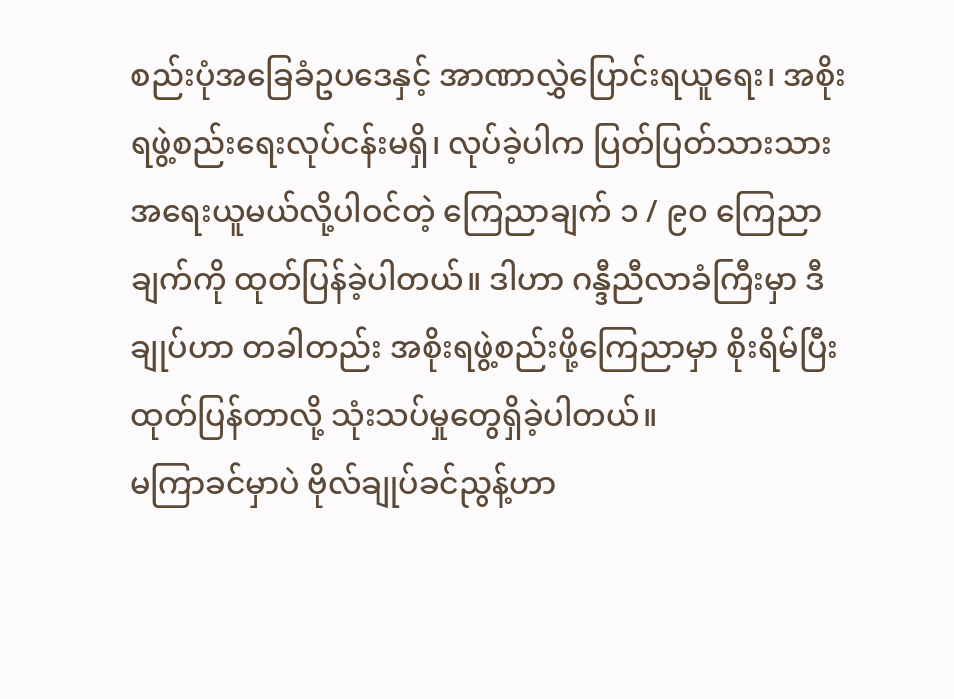စည်းပုံအခြေခံဥပဒေနှင့် အာဏာလွှဲပြောင်းရယူရေး၊ အစိုးရဖွဲ့စည်းရေးလုပ်ငန်းမရှိ၊ လုပ်ခဲ့ပါက ပြတ်ပြတ်သားသားအရေးယူမယ်လို့ပါဝင်တဲ့ ကြေညာချက် ၁ / ၉၀ ကြေညာချက်ကို ထုတ်ပြန်ခဲ့ပါတယ်။ ဒါဟာ ဂန္ဒီညီလာခံကြီးမှာ ဒီချုပ်ဟာ တခါတည်း အစိုးရဖွဲ့စည်းဖို့ကြေညာမှာ စိုးရိမ်ပြီး ထုတ်ပြန်တာလို့ သုံးသပ်မှုတွေရှိခဲ့ပါတယ်။
မကြာခင်မှာပဲ ဗိုလ်ချုပ်ခင်ညွန့်ဟာ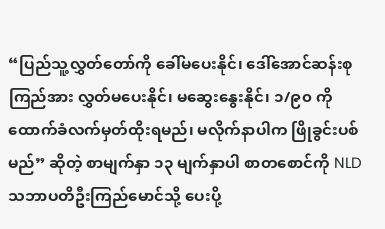“ပြည်သူ့လွှတ်တော်ကို ခေါ်မပေးနိုင်၊ ဒေါ်အောင်ဆန်းစုကြည်အား လွှတ်မပေးနိုင်၊ မဆွေးနွေးနိုင်၊ ၁/၉၀ ကို ထောက်ခံလက်မှတ်ထိုးရမည်၊ မလိုက်နာပါက ဖြိုခွင်းပစ်မည်” ဆိုတဲ့ စာမျက်နှာ ၁၃ မျက်နှာပါ စာတစောင်ကို NLD သဘာပတိဦးကြည်မောင်သို့ ပေးပို့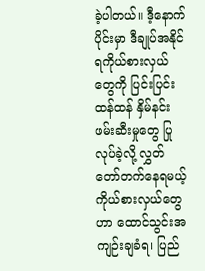ခဲ့ပါတယ်။ ဒီ့နောက်ပိုင်းမှာ ဒီချုပ်အနိုင်ရကိုယ်စားလှယ်တွေကို ပြင်းပြင်းထန်ထန် နှိမ်နင်းဖမ်းဆီးမှုတွေ ပြုလုပ်ခဲ့လို့ လွှတ်တော်တက်နေရမယ့် ကိုယ်စားလှယ်တွေဟာ ထောင်သွင်းအကျဉ်းချခံရ၊ ပြည်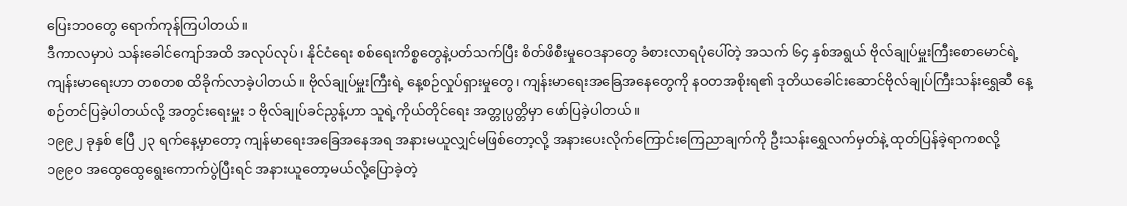ပြေးဘ၀တွေ ရောက်ကုန်ကြပါတယ်။
ဒီကာလမှာပဲ သန်းခေါင်ကျော်အထိ အလုပ်လုပ်၊ နိုင်ငံရေး စစ်ရေးကိစ္စတွေနဲ့ပတ်သက်ပြီး စိတ်ဖိစီးမှုဝေဒနာတွေ ခံစားလာရပုံပေါ်တဲ့ အသက် ၆၄ နှစ်အရွယ် ဗိုလ်ချုပ်မှူးကြီးစောမောင်ရဲ့ကျန်းမာရေးဟာ တစတစ ထိခိုက်လာခဲ့ပါတယ်။ ဗိုလ်ချုပ်မှူးကြီးရဲ့ နေ့စဉ်လှုပ်ရှားမှုတွေ၊ ကျန်းမာရေးအခြေအနေတွေကို နဝတအစိုးရ၏ ဒုတိယခေါင်းဆောင်ဗိုလ်ချုပ်ကြီးသန်းရွှေဆီ နေ့စဉ်တင်ပြခဲ့ပါတယ်လို့ အတွင်းရေးမှူး ၁ ဗိုလ်ချုပ်ခင်ညွန့်ဟာ သူရဲ့ကိုယ်တိုင်ရေး အတ္တုပ္ပတ္တိမှာ ဖော်ပြခဲ့ပါတယ်။
၁၉၉၂ ခုနှစ် ဧပြီ ၂၃ ရက်နေ့မှာတော့ ကျန်မာရေးအခြေအနေအရ အနားမယူလျှင်မဖြစ်တော့လို့ အနားပေးလိုက်ကြောင်းကြေညာချက်ကို ဦးသန်းရွှေလက်မှတ်နဲ့ ထုတ်ပြန်ခဲ့ရာကစလို့ ၁၉၉၀ အထွေထွေရွေးကောက်ပွဲပြီးရင် အနားယူတော့မယ်လို့ပြောခဲ့တဲ့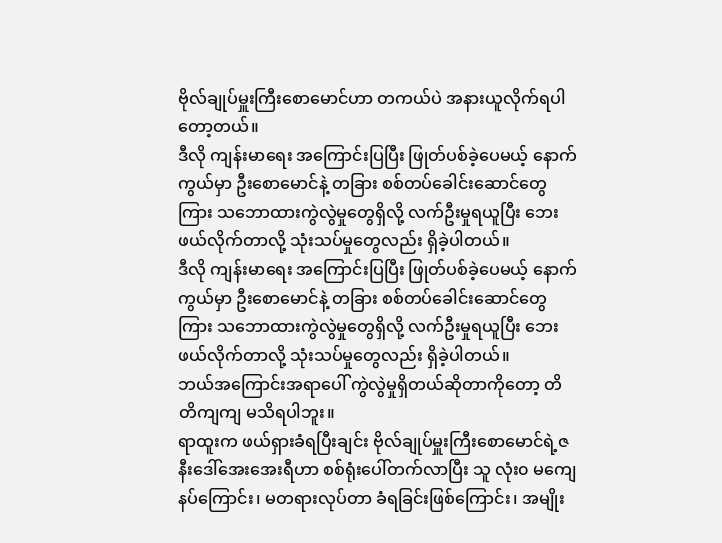ဗိုလ်ချုပ်မှူးကြီးစောမောင်ဟာ တကယ်ပဲ အနားယူလိုက်ရပါတော့တယ်။
ဒီလို ကျန်းမာရေး အကြောင်းပြပြီး ဖြုတ်ပစ်ခဲ့ပေမယ့် နောက်ကွယ်မှာ ဦးစောမောင်နဲ့ တခြား စစ်တပ်ခေါင်းဆောင်တွေကြား သဘောထားကွဲလွဲမှုတွေရှိလို့ လက်ဦးမှုရယူပြီး ဘေးဖယ်လိုက်တာလို့ သုံးသပ်မှုတွေလည်း ရှိခဲ့ပါတယ်။
ဒီလို ကျန်းမာရေး အကြောင်းပြပြီး ဖြုတ်ပစ်ခဲ့ပေမယ့် နောက်ကွယ်မှာ ဦးစောမောင်နဲ့ တခြား စစ်တပ်ခေါင်းဆောင်တွေကြား သဘောထားကွဲလွဲမှုတွေရှိလို့ လက်ဦးမှုရယူပြီး ဘေးဖယ်လိုက်တာလို့ သုံးသပ်မှုတွေလည်း ရှိခဲ့ပါတယ်။
ဘယ်အကြောင်းအရာပေါ် ကွဲလွဲမှုရှိတယ်ဆိုတာကိုတော့ တိတိကျကျ မသိရပါဘူး။
ရာထူးက ဖယ်ရှားခံရပြီးချင်း ဗိုလ်ချုပ်မှူးကြီးစောမောင်ရဲ့ဇနီးဒေါ်အေးအေးရီဟာ စစ်ရုံးပေါ်တက်လာပြီး သူ လုံး၀ မကျေနပ်ကြောင်း၊ မတရားလုပ်တာ ခံရခြင်းဖြစ်ကြောင်း၊ အမျိုး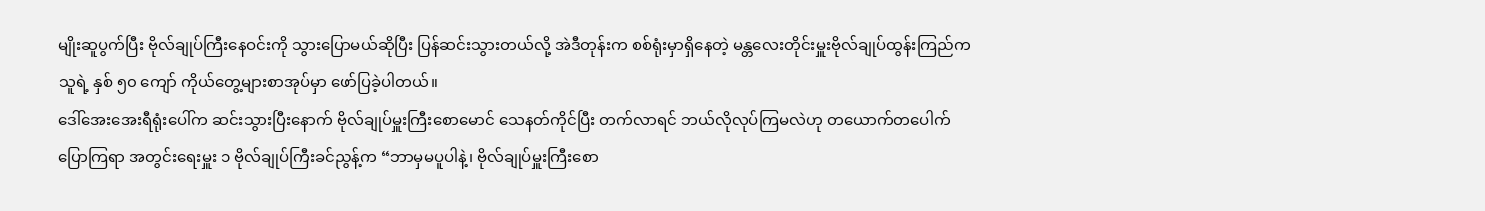မျိုးဆူပွက်ပြီး ဗိုလ်ချုပ်ကြီးနေဝင်းကို သွားပြောမယ်ဆိုပြီး ပြန်ဆင်းသွားတယ်လို့ အဲဒီတုန်းက စစ်ရုံးမှာရှိနေတဲ့ မန္တလေးတိုင်းမှူးဗိုလ်ချုပ်ထွန်းကြည်က သူရဲ့ နှစ် ၅၀ ကျော် ကိုယ်တွေ့များစာအုပ်မှာ ဖော်ပြခဲ့ပါတယ်။
ဒေါ်အေးအေးရီရုံးပေါ်က ဆင်းသွားပြီးနောက် ဗိုလ်ချုပ်မှူးကြီးစောမောင် သေနတ်ကိုင်ပြီး တက်လာရင် ဘယ်လိုလုပ်ကြမလဲဟု တယောက်တပေါက်ပြောကြရာ အတွင်းရေးမှူး ၁ ဗိုလ်ချုပ်ကြီးခင်ညွန့်က “ဘာမှမပူပါနဲ့၊ ဗိုလ်ချုပ်မှူးကြီးစော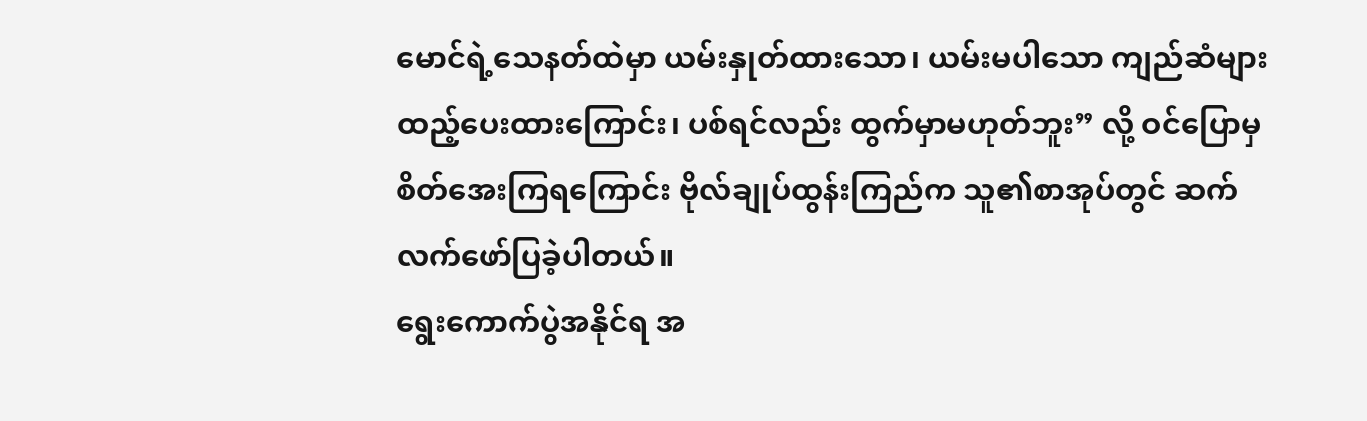မောင်ရဲ့သေနတ်ထဲမှာ ယမ်းနှုတ်ထားသော၊ ယမ်းမပါသော ကျည်ဆံများထည့်ပေးထားကြောင်း၊ ပစ်ရင်လည်း ထွက်မှာမဟုတ်ဘူး” လို့ ဝင်ပြောမှ စိတ်အေးကြရကြောင်း ဗိုလ်ချုပ်ထွန်းကြည်က သူ၏စာအုပ်တွင် ဆက်လက်ဖော်ပြခဲ့ပါတယ်။
ရွေးကောက်ပွဲအနိုင်ရ အ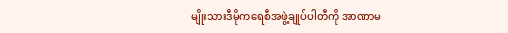မျိုးသားဒီမိုကရေစီအဖွဲ့ချုပ်ပါတီကို အာဏာမ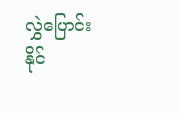လွှဲပြောင်းနိုင်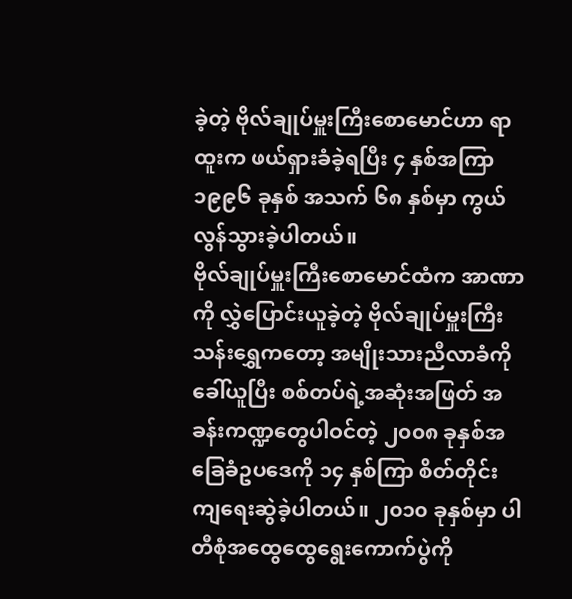ခဲ့တဲ့ ဗိုလ်ချုပ်မှူးကြီးစောမောင်ဟာ ရာထူးက ဖယ်ရှားခံခဲ့ရပြီး ၄ နှစ်အကြာ ၁၉၉၆ ခုနှစ် အသက် ၆၈ နှစ်မှာ ကွယ်လွန်သွားခဲ့ပါတယ်။
ဗိုလ်ချုပ်မှူးကြီးစောမောင်ထံက အာဏာကို လွှဲပြောင်းယူခဲ့တဲ့ ဗိုလ်ချုပ်မှူးကြီးသန်းရွှေကတော့ အမျိုးသားညီလာခံကိုခေါ်ယူပြီး စစ်တပ်ရဲ့အဆုံးအဖြတ် အခန်းကဏ္ဍတွေပါဝင်တဲ့ ၂၀၀၈ ခုနှစ်အခြေခံဥပဒေကို ၁၄ နှစ်ကြာ စိတ်တိုင်းကျရေးဆွဲခဲ့ပါတယ်။ ၂၀၁၀ ခုနှစ်မှာ ပါတီစုံအထွေထွေရွေးကောက်ပွဲကို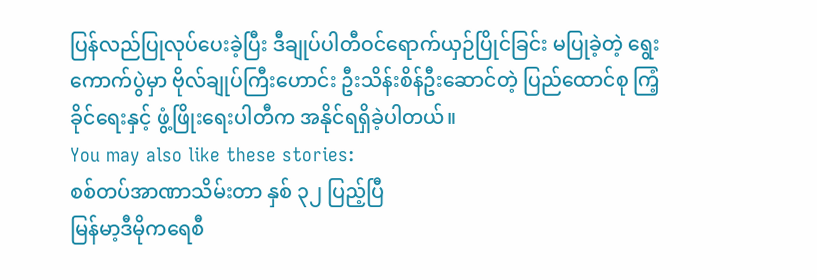ပြန်လည်ပြုလုပ်ပေးခဲ့ပြီး ဒီချုပ်ပါတီဝင်ရောက်ယှဉ်ပြိုင်ခြင်း မပြုခဲ့တဲ့ ရွေးကောက်ပွဲမှာ ဗိုလ်ချုပ်ကြီးဟောင်း ဦးသိန်းစိန်ဦးဆောင်တဲ့ ပြည်ထောင်စု ကြံ့ခိုင်ရေးနှင့် ဖွံ့ဖြိုးရေးပါတီက အနိုင်ရရှိခဲ့ပါတယ်။
You may also like these stories:
စစ်တပ်အာဏာသိမ်းတာ နှစ် ၃၂ ပြည့်ပြီ
မြန်မာ့ဒီမိုကရေစီ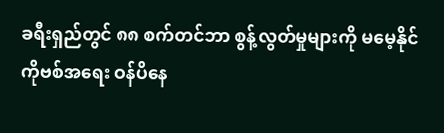ခရီးရှည်တွင် ၈၈ စက်တင်ဘာ စွန့်လွတ်မှုများကို မမေ့နိုင်
ကိုဗစ်အရေး ဝန်ပိနေ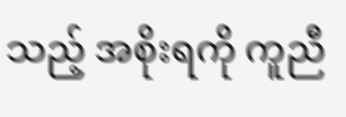သည့် အစိုးရကို ကူညီ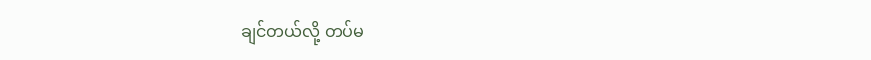ချင်တယ်လို့ တပ်မ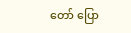တော် ပြော